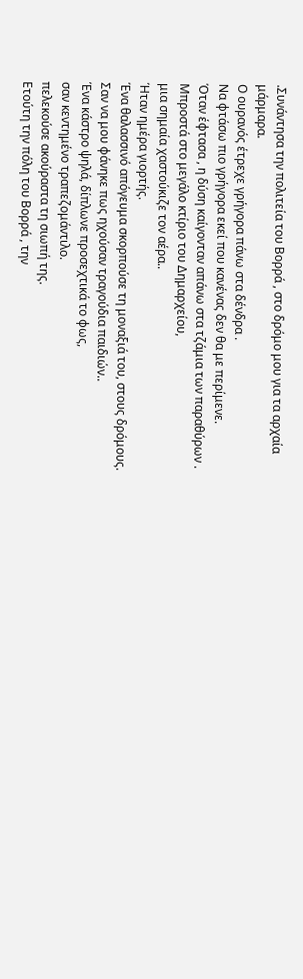.Συνάντησα την πολιτεία του Βορρά , στο δρόμο μου για τα αρχαία μάρμαρα.
Ο ουρανός έτρεχε γρήγορα πάνω στα δένδρα .
Να φτάσω πιο γρήγορα εκεί που κανένας δεν θα με περίμενε.
Όταν έφτασα , η δύση καίγονταν απάνω στα τζάμια των παραθύρων .
Μπροστά στο μεγάλο κτίριο του Δημαρχείου,
μια σημαία χαστούκιζε τον αέρα..
Ήταν ημέρα γιορτής.
Ένα θαλασσινό απόγευμα σκορπούσε τη μοναξιά του, στους δρόμους.
Σαν να μου φάνηκε πως ηχούσαν τραγούδια παιδιών..
Ένα κάστρο ψηλά, δίπλωνε προσεχτικά το φως,
σαν κεντημένο τραπεζομάντιλο.
πελεκούσε ακούραστα τη σιωπή της.
Ετούτη την πόλη του Βορρά , την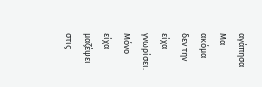αγάπησα
Μα ακόμα δεν την είχα γνωρίσει.
Μόνο είχα μαζέψει στις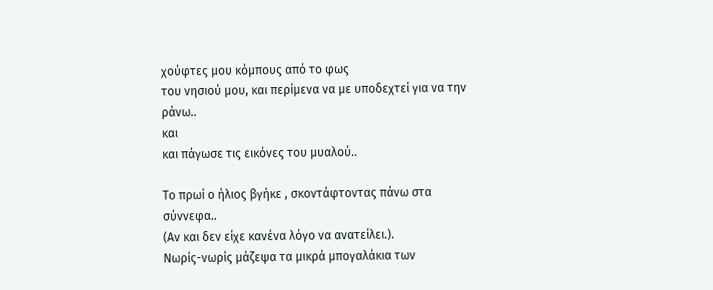χούφτες μου κόμπους από το φως
του νησιού μου, και περίμενα να με υποδεχτεί για να την ράνω..
και
και πάγωσε τις εικόνες του μυαλού..

Το πρωί ο ήλιος βγήκε , σκοντάφτοντας πάνω στα σύννεφα..
(Αν και δεν είχε κανένα λόγο να ανατείλει.).
Νωρίς-νωρίς μάζεψα τα μικρά μπογαλάκια των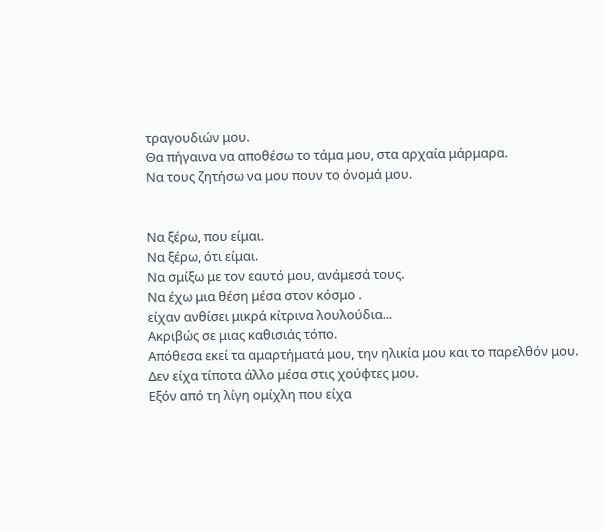τραγουδιών μου.
Θα πήγαινα να αποθέσω το τάμα μου, στα αρχαία μάρμαρα.
Να τους ζητήσω να μου πουν το όνομά μου.


Να ξέρω, που είμαι.
Να ξέρω, ότι είμαι.
Να σμίξω με τον εαυτό μου, ανάμεσά τους.
Να έχω μια θέση μέσα στον κόσμο .
είχαν ανθίσει μικρά κίτρινα λουλούδια...
Ακριβώς σε μιας καθισιάς τόπο.
Απόθεσα εκεί τα αμαρτήματά μου, την ηλικία μου και το παρελθόν μου.
Δεν είχα τίποτα άλλο μέσα στις χούφτες μου.
Εξόν από τη λίγη ομίχλη που είχα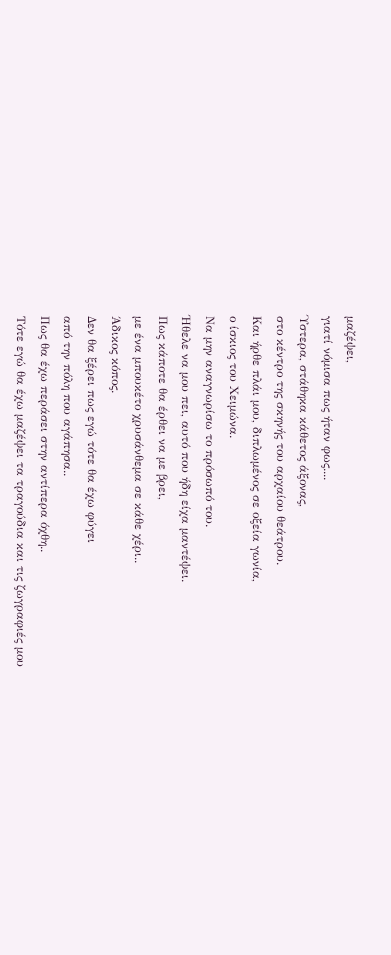μαζέψει,
γιατί νόμισα πως ήταν φως....
Ύστερα, στάθηκα κάθετος άξονας,
στο κέντρο της σκηνής του αρχαίου θεάτρου.
Και ήρθε πλάι μου, διπλωμένος σε οξεία γωνία,
ο ίσκιος του Χειμώνα.
Να μην αναγνωρίσω το πρόσωπό του.
Ήθελε να μου πει, αυτό που ήδη είχα μαντέψει.
Πως κάποτε θα έρθει να με βρει,
με ένα μπουκέτο χρυσάνθεμα σε κάθε χέρι..
Άδικος κόπος.
Δεν θα ξέρει πως εγώ τότε θα έχω φύγει
από την πόλη που αγάπησα..
Πως θα έχω περάσει στην αντίπερα όχθη..
Τότε εγώ θα έχω μαζέψει τα τραγούδια και τις ζωγραφιές μου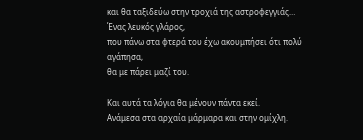και θα ταξιδεύω στην τροχιά της αστροφεγγιάς…
Ένας λευκός γλάρος,
που πάνω στα φτερά του έχω ακουμπήσει ότι πολύ αγάπησα,
θα με πάρει μαζί του.

Και αυτά τα λόγια θα μένουν πάντα εκεί.
Ανάμεσα στα αρχαία μάρμαρα και στην ομίχλη.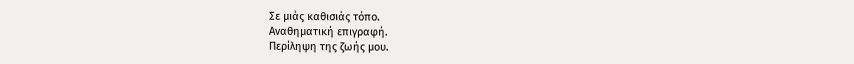Σε μιάς καθισιάς τόπο.
Αναθηματική επιγραφή.
Περίληψη της ζωής μου.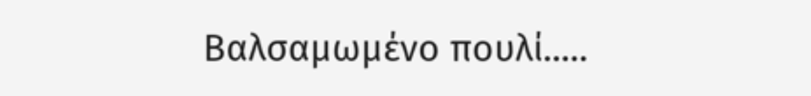Βαλσαμωμένο πουλί.....